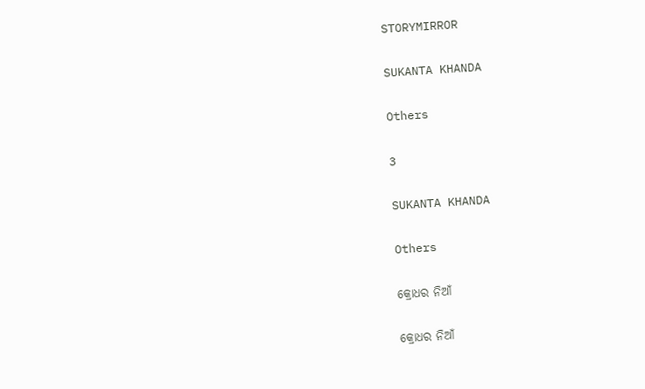STORYMIRROR

SUKANTA KHANDA

Others

3

SUKANTA KHANDA

Others

କ୍ରୋଧର ନିଆଁ

କ୍ରୋଧର ନିଆଁ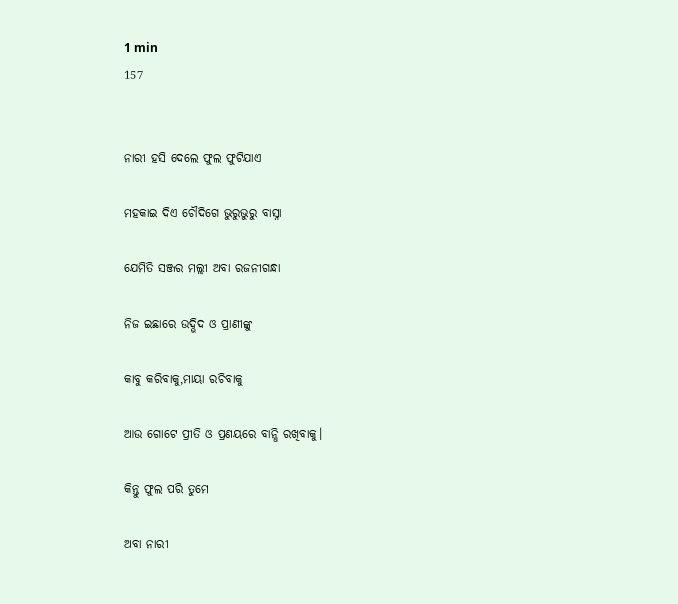1 min
157


ନାରୀ ହସି ଦେଲେ ଫୁଲ ଫୁଟିଯାଏ

ମହକାଇ ଦିଏ ଚୌଦିଗେ ଭୁରୁଭୁରୁ ବାସ୍ନା

ଯେମିତି ସଞ୍ଜର ମଲ୍ଲୀ ଅବା ରଜନୀଗନ୍ଧା

ନିଜ ଇଛାରେ ଉଦ୍ଭିଦ ଓ ପ୍ରାଣୀଙ୍କୁ

କାବୁ କରିବାକୁ,ମାୟା ରଚିବାକୁ

ଆଉ ଗୋଟେ ପ୍ରୀତି ଓ ପ୍ରଣୟରେ ବାନ୍ଧି ରଖିବାକୁ।

କିନ୍ତୁ ଫୁଲ ପରି ତୁମେ

ଅବା ନାରୀ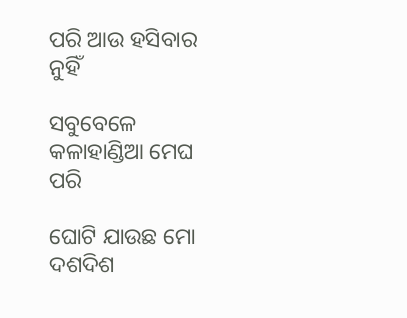ପରି ଆଉ ହସିବାର ନୁହିଁ

ସବୁବେଳେ କଳାହାଣ୍ଡିଆ ମେଘ ପରି

ଘୋଟି ଯାଉଛ ମୋ ଦଶଦିଶ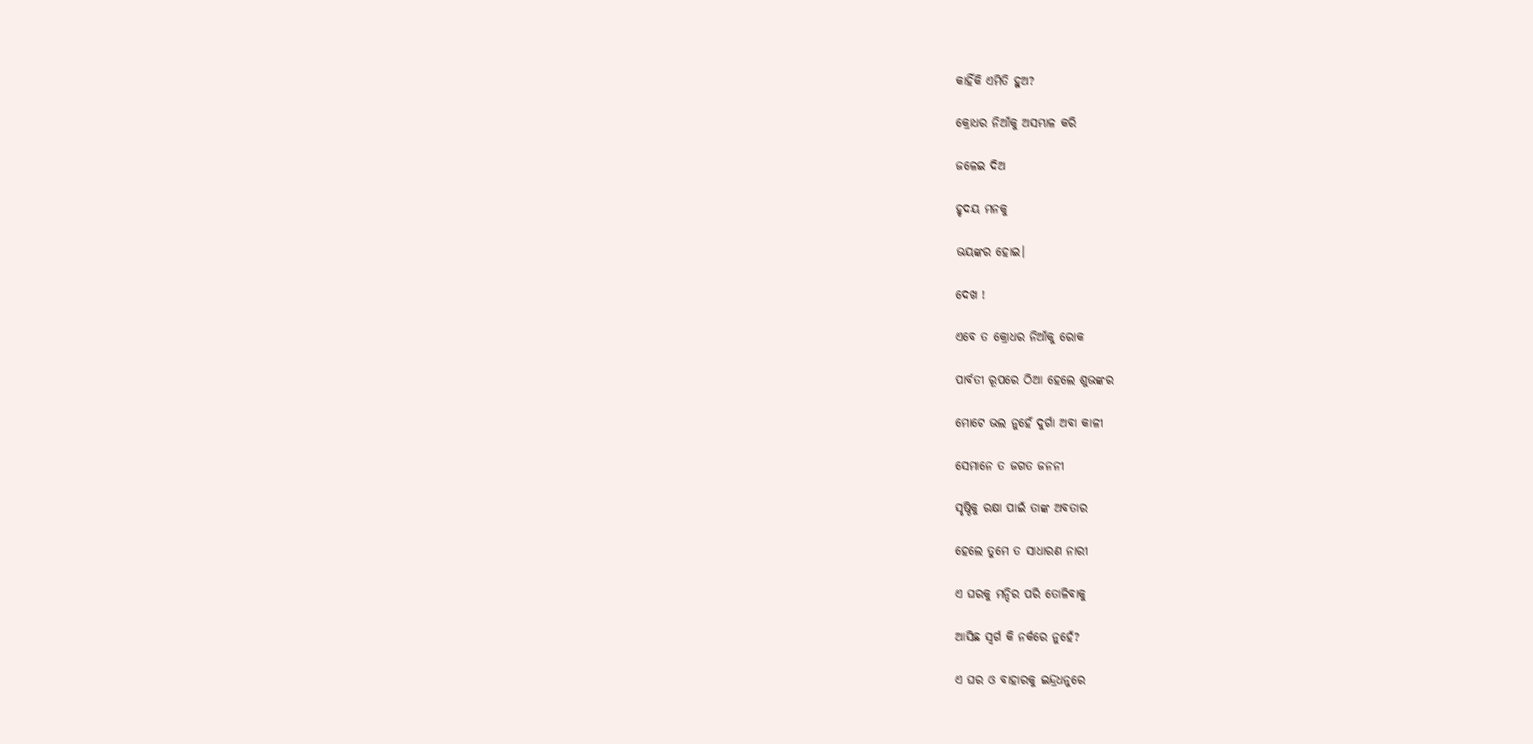କାହିଁକି ଏମିତି ହୁଅ?

କ୍ରୋଧର ନିଆଁକୁ ଅସମ୍ଭାଳ କରି

ଜଳେଇ ଦିଅ

ହୃଦୟ ମନକୁ

ଭୟଙ୍କର ହୋଇ।

ଦେଖ !

ଏବେ ତ କ୍ରୋଧର ନିଆଁକୁ ରୋକ

ପାର୍ବତୀ ରୂପରେ ଠିଆ ହେଲେ ଶୁଭଙ୍କର

ମୋଟେ ଭଲ ନୁହେଁ ଦୁର୍ଗା ଅବା କାଳୀ

ସେମାନେ ତ ଜଗତ ଜନନୀ

ସୃଷ୍ଠିକୁ ରକ୍ଷା ପାଇଁ ତାଙ୍କ ଅବତାର

ହେଲେ ତୁମେ ତ ସାଧାରଣ ନାରୀ

ଏ ଘରକୁ ମନ୍ଦିର ପରି ତୋଳିବାକୁ

ଆସିଛ ସ୍ବର୍ଗ କି ନର୍କରେ ନୁହେଁ?

ଏ ଘର ଓ ବାହାରକୁ ଇନ୍ଦ୍ରଧନୁରେ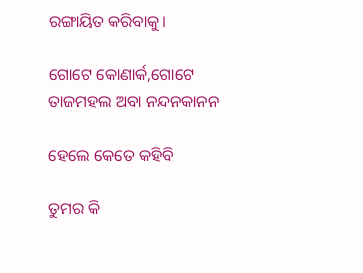ରଙ୍ଗାୟିତ କରିବାକୁ।

ଗୋଟେ କୋଣାର୍କ,ଗୋଟେ ତାଜମହଲ ଅବା ନନ୍ଦନକାନନ

ହେଲେ କେତେ କହିବି

ତୁମର କି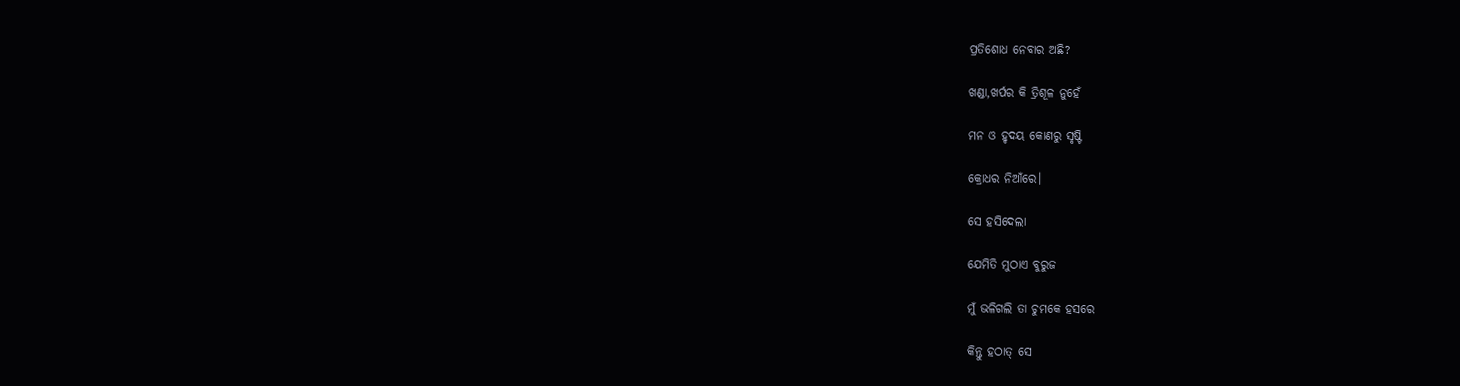ପ୍ରତିଶୋଧ ନେବାର ଅଛି?

ଖଣ୍ଡା,ଖର୍ପର କି ତ୍ରିଶୂଳ ନୁହେଁ

ମନ ଓ ହୃଦୟ କୋଣରୁ ସୃଷ୍ଟି

କ୍ରୋଧର ନିଆଁରେ।

ସେ ହସିଦେଲା

ଯେମିତି ମୁଠାଏ ବୁରୁଜ

ମୁଁ ଭଳିଗଲି ତା ଚୁମକେ ହସରେ

କିନ୍ତୁ ହଠାତ୍ ସେ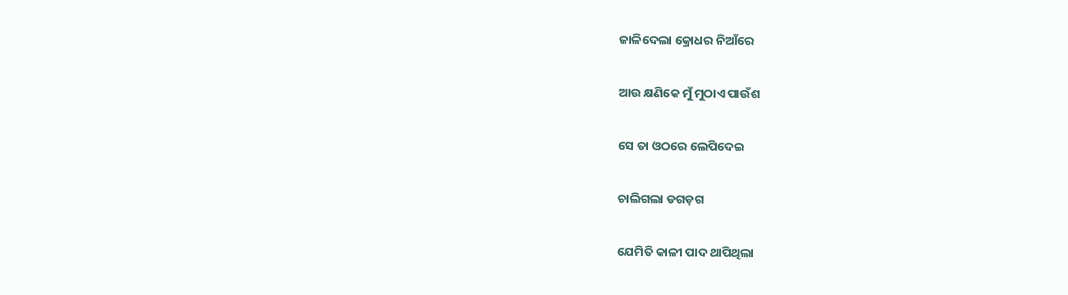ଜାଳିଦେଲା କ୍ରୋଧର ନିଆଁରେ

ଆଉ କ୍ଷଣିକେ ମୁଁ ମୁଠାଏ ପାଉଁଶ

ସେ ତା ଓଠରେ ଲେପିଦେଇ

ଚାଲିଗଲା ଡଗଡ଼ଗ

ଯେମିତି କାଳୀ ପାଦ ଥାପିଥିଲା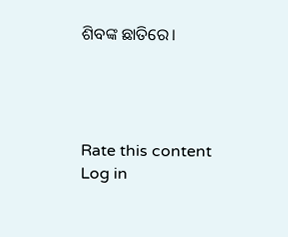ଶିବଙ୍କ ଛାତିରେ।




Rate this content
Log in